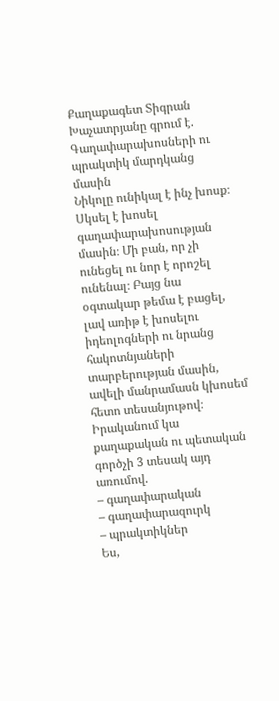Քաղաքագետ Տիգրան Խաչատրյանը գրում է.
Գաղափարախոսների ու պրակտիկ մարդկանց մասին
Նիկոլը ունիկալ է ինչ խոսք։ Սկսել է խոսել գաղափարախոսության մասին։ Մի բան, որ չի ունեցել ու նոր է որոշել ունենալ։ Բայց նա օգտակար թեմա է բացել, լավ առիթ է խոսելու իդեոլոգների ու նրանց հակոտնյաների տարբերության մասին, ավելի մանրամասն կխոսեմ հետո տեսանյութով։
Իրականում կա քաղաքական ու պետական գործչի 3 տեսակ այդ առումով.
– գաղափարական
– գաղափարազուրկ
– պրակտիկներ
Ես,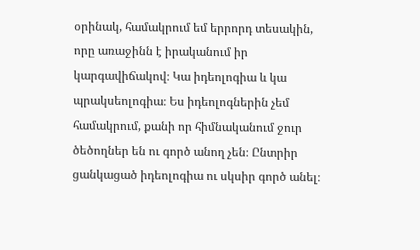օրինակ, համակրում եմ երրորդ տեսակին, որը առաջինն է իրականում իր կարգավիճակով։ Կա իդեոլոգիա և կա պրակսեոլոգիա։ Ես իդեոլոգներին չեմ համակրում, քանի որ հիմնականում ջուր ծեծողներ են ու գործ անող չեն։ Ընտրիր ցանկացած իդեոլոգիա ու սկսիր գործ անել։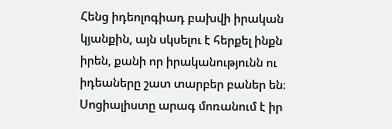Հենց իդեոլոգիադ բախվի իրական կյանքին, այն սկսելու է հերքել ինքն իրեն, քանի որ իրականությունն ու իդեաները շատ տարբեր բաներ են։
Սոցիալիստը արագ մոռանում է իր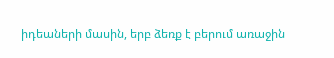իդեաների մասին, երբ ձեռք է բերում առաջին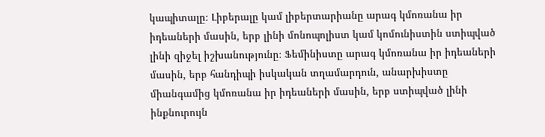կապիտալը։ Լիբերալը կամ լիբերտարիանը արագ կմոռանա իր իդեաների մասին, երբ լինի մոնոպոլիստ կամ կոմունիստին ստիպված լինի զիջել իշխանությունը։ Ֆեմինիստը արագ կմոռանա իր իդեաների մասին, երբ հանդիպի իսկական տղամարդուն, անարխիստը միանգամից կմոռանա իր իդեաների մասին, երբ ստիպված լինի ինքնուրույն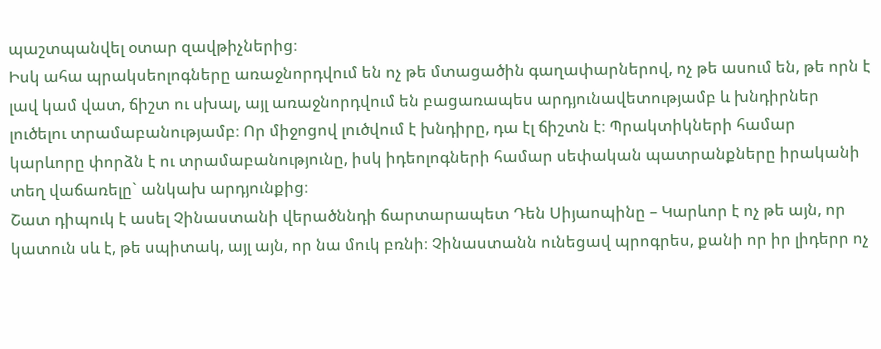պաշտպանվել օտար զավթիչներից։
Իսկ ահա պրակսեոլոգները առաջնորդվում են ոչ թե մտացածին գաղափարներով, ոչ թե ասում են, թե որն է լավ կամ վատ, ճիշտ ու սխալ, այլ առաջնորդվում են բացառապես արդյունավետությամբ և խնդիրներ լուծելու տրամաբանությամբ։ Որ միջոցով լուծվում է խնդիրը, դա էլ ճիշտն է։ Պրակտիկների համար կարևորը փորձն է ու տրամաբանությունը, իսկ իդեոլոգների համար սեփական պատրանքները իրականի տեղ վաճառելը` անկախ արդյունքից։
Շատ դիպուկ է ասել Չինաստանի վերածննդի ճարտարապետ Դեն Սիյաոպինը – Կարևոր է ոչ թե այն, որ կատուն սև է, թե սպիտակ, այլ այն, որ նա մուկ բռնի։ Չինաստանն ունեցավ պրոգրես, քանի որ իր լիդերր ոչ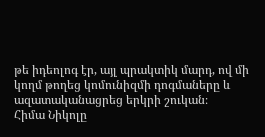թե իդեոլոգ էր, այլ պրակտիկ մարդ, ով մի կողմ թողեց կոմունիզմի դոգմաները և ազատականացրեց երկրի շուկան։
Հիմա Նիկոլը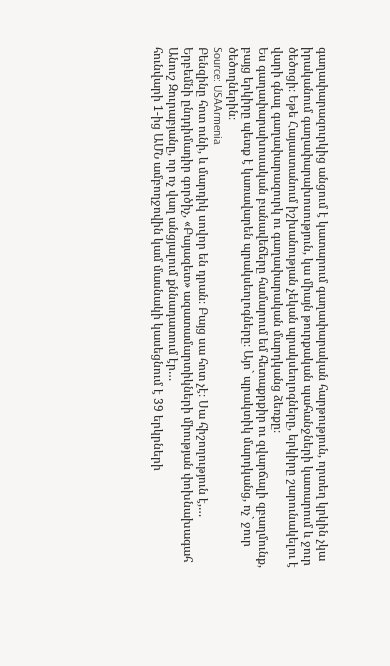գաղափարազուրկից անցում է կատարում գաղափարական հարթություն, որտեղ կրկին չկա իրականում գաղափարախոսություն, կա միայն թուրքական պահանջների կատարում և ջուր ծեծոցի։ Եթե Հայաստանում իշխանության չեկան պրակսեոլոգները, երկիրը շարունակելու է վարի գնալ գաղափարազուրկ ու գաղափարական մարդկանց ձեռքը։
Ես գաղափարախոսական բանավեճերը համարում եմ հետաքրքիր ու զվարճալի զբաղմունք, բայց երկիրը պետք է կառավարեն պրակսեոլոգները։ Այո` պրակտիկ մարդկանց, ոչ` ջուր ծեծողներին։
Source: USAArmenia
Բենզինը հոտ ունի, և մարդիկ սովոր են դրան։ Բայց սա հոտ չէ։ Սա հիշողություն է,…
Երբեմնի ընդդիմադիր գործիչ, «Բայազետ» ազատամարտիկների միության փոխնախագահ Անուշ Զուրաբյանը, որ ոչ վաղ անցյալում քննադատում էր…
հունվարի 1-ից ԱՄՆ ամբողջովին կամ մասնակի կասեցնում է 39 երկրների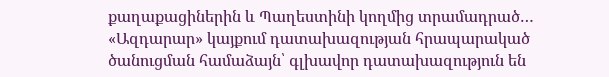քաղաքացիներին և Պաղեստինի կողմից տրամադրած…
«Ազդարար» կայքում դատախազության հրապարակած ծանուցման համաձայն՝ գլխավոր դատախազություն են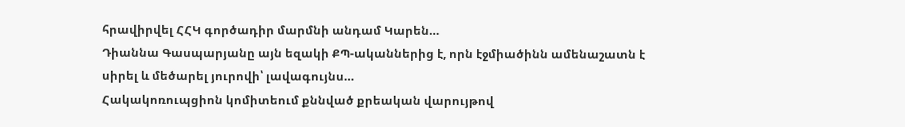հրավիրվել ՀՀԿ գործադիր մարմնի անդամ Կարեն…
Դիաննա Գասպարյանը այն եզակի ՔՊ-ականներից է, որն էջմիածինն ամենաշատն է սիրել և մեծարել յուրովի՝ լավագույնս…
Հակակոռուպցիոն կոմիտեում քննված քրեական վարույթով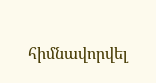հիմնավորվել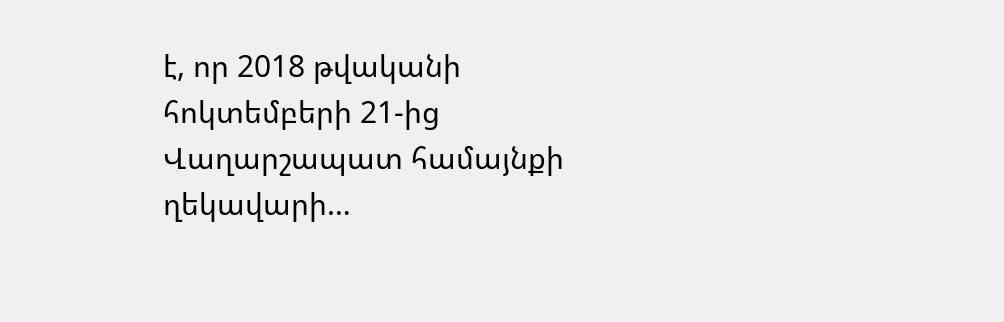է, որ 2018 թվականի հոկտեմբերի 21-ից Վաղարշապատ համայնքի ղեկավարի…